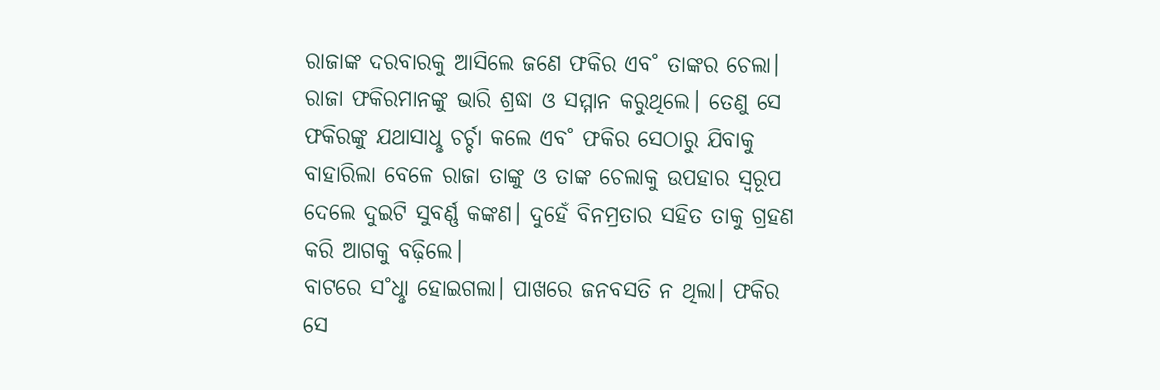ରାଜାଙ୍କ ଦରବାରକୁ ଆସିଲେ ଜଣେ ଫକିର ଏବ˚ ତାଙ୍କର ଚେଲା। ରାଜା ଫକିରମାନଙ୍କୁ ଭାରି ଶ୍ରଦ୍ଧା ଓ ସମ୍ମାନ କରୁଥିଲେ। ତେଣୁ ସେ ଫକିରଙ୍କୁ ଯଥାସାଧୢ ଚର୍ଚ୍ଚା କଲେ ଏବ˚ ଫକିର ସେଠାରୁ ଯିବାକୁ ବାହାରିଲା ବେଳେ ରାଜା ତାଙ୍କୁ ଓ ତାଙ୍କ ଚେଲାକୁ ଉପହାର ସ୍ବରୂପ ଦେଲେ ଦୁଇଟି ସୁବର୍ଣ୍ଣ କଙ୍କଣ। ଦୁହେଁ ବିନମ୍ରତାର ସହିତ ତାକୁ ଗ୍ରହଣ କରି ଆଗକୁ ବଢ଼ିଲେ।
ବାଟରେ ସ˚ଧୢା ହୋଇଗଲା। ପାଖରେ ଜନବସତି ନ ଥିଲା। ଫକିର ସେ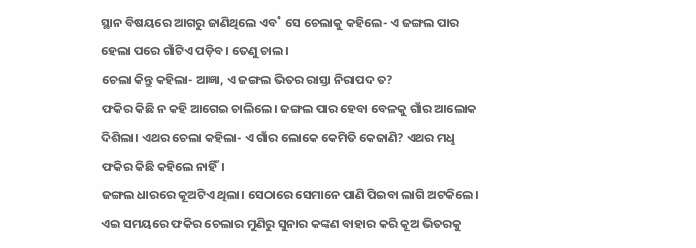ସ୍ଥାନ ବିଷୟରେ ଆଗରୁ ଜାଣିଥିଲେ ଏବ˚ ସେ ଚେଲାକୁ କହିଲେ- ଏ ଜଙ୍ଗଲ ପାର ହେଲା ପରେ ଗାଁଟିଏ ପଡ଼ିବ। ତେଣୁ ଚାଲ।
ଚେଲା କିନ୍ତୁ କହିଲା- ଆଜ୍ଞା, ଏ ଜଙ୍ଗଲ ଭିତର ରାସ୍ତା ନିରାପଦ ତ?
ଫକିର କିଛି ନ କହି ଆଗେଇ ଚାଲିଲେ। ଜଙ୍ଗଲ ପାର ହେବା ବେଳକୁ ଗାଁର ଆଲୋକ ଦିଶିଲା। ଏଥର ଚେଲା କହିଲା- ଏ ଗାଁର ଲୋକେ କେମିତି କେଜାଣି? ଏଥର ମଧୢ ଫକିର କିଛି କହିଲେ ନାହିଁ।
ଜଙ୍ଗଲ ଧାରରେ କୂଅଟିଏ ଥିଲା। ସେଠାରେ ସେମାନେ ପାଣି ପିଇବା ଲାଗି ଅଟକିଲେ। ଏଇ ସମୟରେ ଫକିର ଚେଲାର ମୁଣିରୁ ସୁନାର କଙ୍କଣ ବାହାର କରି କୂଅ ଭିତରକୁ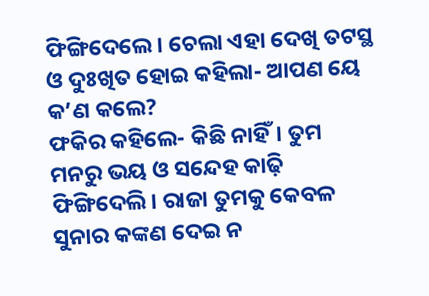ଫିଙ୍ଗିଦେଲେ। ଚେଲା ଏହା ଦେଖି ତଟସ୍ଥ ଓ ଦୁଃଖିତ ହୋଇ କହିଲା- ଆପଣ ୟେ କ’ଣ କଲେ?
ଫକିର କହିଲେ- କିଛି ନାହିଁ। ତୁମ ମନରୁ ଭୟ ଓ ସନ୍ଦେହ କାଢ଼ି ଫିଙ୍ଗିଦେଲି। ରାଜା ତୁମକୁ କେବଳ ସୁନାର କଙ୍କଣ ଦେଇ ନ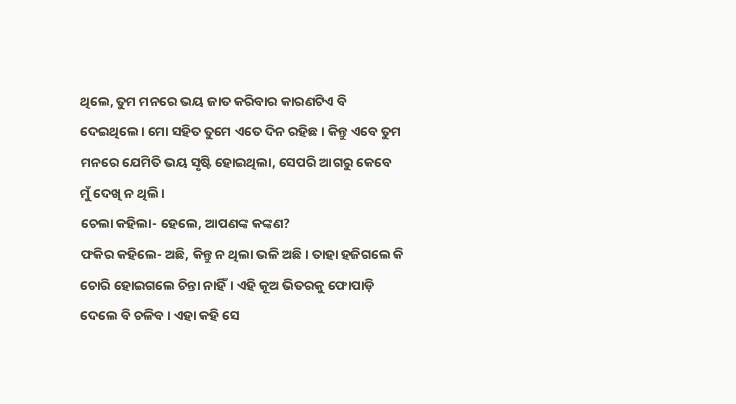ଥିଲେ, ତୁମ ମନରେ ଭୟ ଜାତ କରିବାର କାରଣଟିଏ ବି ଦେଇଥିଲେ। ମୋ ସହିତ ତୁମେ ଏତେ ଦିନ ରହିଛ। କିନ୍ତୁ ଏବେ ତୁମ ମନରେ ଯେମିତି ଭୟ ସୃଷ୍ଟି ହୋଇଥିଲା, ସେପରି ଆଗରୁ କେବେ ମୁଁ ଦେଖି ନ ଥିଲି।
ଚେଲା କହିଲା- ହେଲେ, ଆପଣଙ୍କ କଙ୍କଣ?
ଫକିର କହିଲେ- ଅଛି, କିନ୍ତୁ ନ ଥିଲା ଭଳି ଅଛି। ତାହା ହଜିଗଲେ କି ଚୋରି ହୋଇଗଲେ ଚିନ୍ତା ନାହିଁ। ଏହି କୂଅ ଭିତରକୁ ଫୋପାଡ଼ି ଦେଲେ ବି ଚଳିବ। ଏହା କହି ସେ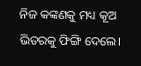ନିଜ କଙ୍କଣକୁ ମଧ୍ୟ କୂଅ ଭିତରକୁ ଫିଙ୍ଗି ଦେଲେ।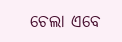ଚେଲା ଏବେ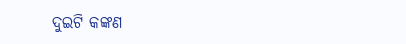ଦୁଇଟି କଙ୍କଣ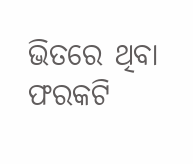ଭିତରେ ଥିବା ଫରକଟି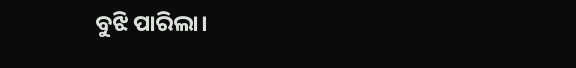ବୁଝି ପାରିଲା।